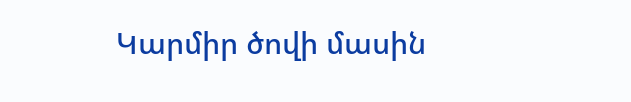Կարմիր ծովի մասին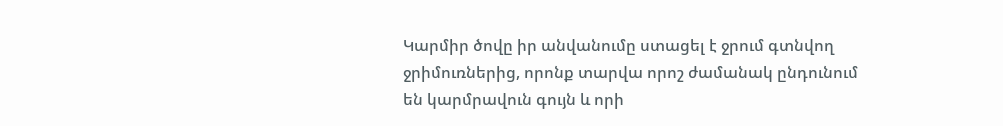Կարմիր ծովը իր անվանումը ստացել է ջրում գտնվող ջրիմուռներից, որոնք տարվա որոշ ժամանակ ընդունում են կարմրավուն գույն և որի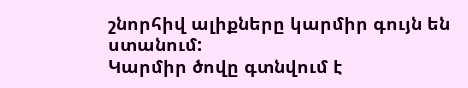շնորհիվ ալիքները կարմիր գույն են ստանում:
Կարմիր ծովը գտնվում է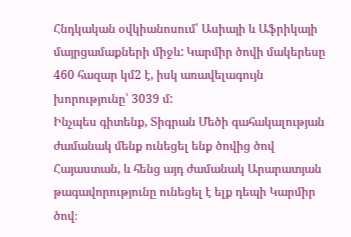Հնդկական օվկիանոսում՝ Ասիայի և Աֆրիկայի մայրցամաքների միջև: Կարմիր ծովի մակերեսը 460 հազար կմ2 է, իսկ առավելագույն խորությունը՝ 3039 մ:
Ինչպես գիտենք, Տիգրան Մեծի գահակալության ժամանակ մենք ունեցել ենք ծովից ծով Հայաստան, և հենց այդ ժամանակ Արարատյան թագավորությունը ունեցել է ելք դեպի Կարմիր ծով։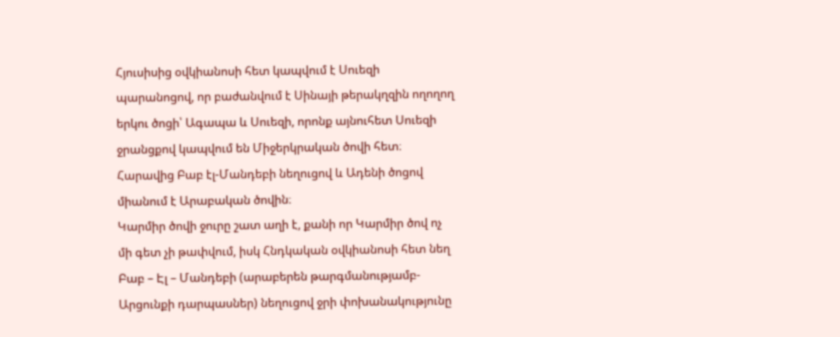Հյուսիսից օվկիանոսի հետ կապվում է Սուեզի պարանոցով, որ բաժանվում է Սինայի թերակղզին ողողող երկու ծոցի՝ Ագապա և Սուեզի, որոնք այնուհետ Սուեզի ջրանցքով կապվում են Միջերկրական ծովի հետ։ Հարավից Բաբ էլ-Մանդեբի նեղուցով և Ադենի ծոցով միանում է Արաբական ծովին։
Կարմիր ծովի ջուրը շատ աղի է, քանի որ Կարմիր ծով ոչ մի գետ չի թափվում, իսկ Հնդկական օվկիանոսի հետ նեղ Բաբ – Էլ – Մանդեբի (արաբերեն թարգմանությամբ- Արցունքի դարպասներ) նեղուցով ջրի փոխանակությունը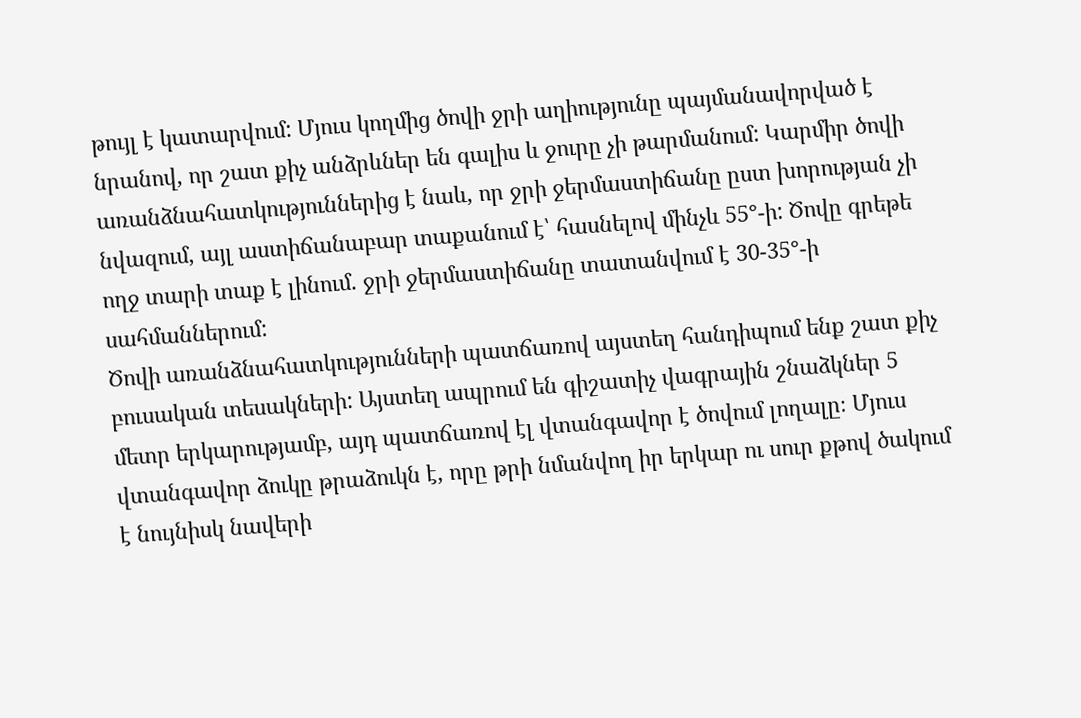թույլ է կատարվում: Մյուս կողմից ծովի ջրի աղիությունը պայմանավորված է նրանով, որ շատ քիչ անձրևներ են գալիս և ջուրը չի թարմանում: Կարմիր ծովի առանձնահատկություններից է նաև, որ ջրի ջերմաստիճանը ըստ խորության չի նվազում, այլ աստիճանաբար տաքանում է՝ հասնելով մինչև 55°-ի: Ծովը գրեթե ողջ տարի տաք է լինում. ջրի ջերմաստիճանը տատանվում է 30-35°-ի սահմաններում:
Ծովի առանձնահատկությունների պատճառով այստեղ հանդիպում ենք շատ քիչ բուսական տեսակների: Այստեղ ապրում են գիշատիչ վագրային շնաձկներ 5 մետր երկարությամբ, այդ պատճառով էլ վտանգավոր է ծովում լողալը։ Մյուս վտանգավոր ձուկը թրաձուկն է, որը թրի նմանվող իր երկար ու սուր քթով ծակում է նույնիսկ նավերի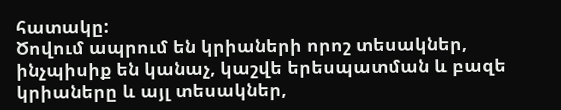հատակը:
Ծովում ապրում են կրիաների որոշ տեսակներ, ինչպիսիք են կանաչ, կաշվե երեսպատման և բազե կրիաները և այլ տեսակներ,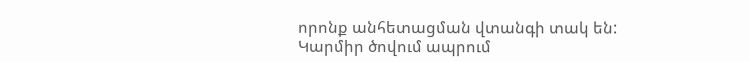որոնք անհետացման վտանգի տակ են:
Կարմիր ծովում ապրում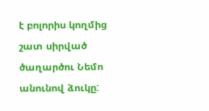է բոլորիս կողմից շատ սիրված ծաղարծու Նեմո անունով ձուկը: